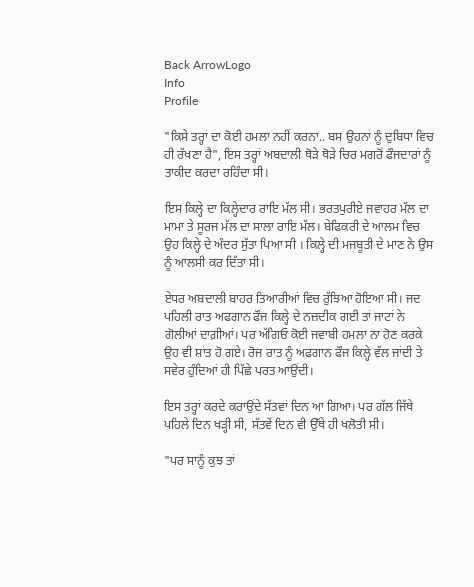Back ArrowLogo
Info
Profile

"ਕਿਸੇ ਤਰ੍ਹਾਂ ਦਾ ਕੋਈ ਹਮਲਾ ਨਹੀਂ ਕਰਨਾ.. ਬਸ ਉਹਨਾਂ ਨੂੰ ਦੁਬਿਧਾ ਵਿਚ ਹੀ ਰੱਖਣਾ ਹੈ", ਇਸ ਤਰ੍ਹਾਂ ਅਬਦਾਲੀ ਥੋੜੇ ਥੋੜੇ ਚਿਰ ਮਗਰੋਂ ਫੌਜਦਾਰਾਂ ਨੂੰ ਤਾਕੀਦ ਕਰਦਾ ਰਹਿੰਦਾ ਸੀ।

ਇਸ ਕਿਲ੍ਹੇ ਦਾ ਕਿਲ੍ਹੇਦਾਰ ਰਾਇ ਮੱਲ ਸੀ। ਭਰਤਪੁਰੀਏ ਜਵਾਹਰ ਮੱਲ ਦਾ ਮਾਮਾ ਤੇ ਸੂਰਜ ਮੱਲ ਦਾ ਸਾਲਾ ਰਾਇ ਮੱਲ। ਬੇਫਿਕਰੀ ਦੇ ਆਲਮ ਵਿਚ ਉਹ ਕਿਲ੍ਹੇ ਦੇ ਅੰਦਰ ਸੁੱਤਾ ਪਿਆ ਸੀ । ਕਿਲ੍ਹੇ ਦੀ ਮਜਬੂਤੀ ਦੇ ਮਾਣ ਨੇ ਉਸ ਨੂੰ ਆਲਸੀ ਕਰ ਦਿੱਤਾ ਸੀ।

ਏਧਰ ਅਬਦਾਲੀ ਬਾਹਰ ਤਿਆਰੀਆਂ ਵਿਚ ਰੁੱਝਿਆ ਹੋਇਆ ਸੀ। ਜਦ ਪਹਿਲੀ ਰਾਤ ਅਫਗਾਨ ਫੌਜ ਕਿਲ੍ਹੇ ਦੇ ਨਜ਼ਦੀਕ ਗਈ ਤਾਂ ਜਾਟਾਂ ਨੇ ਗੋਲੀਆਂ ਦਾਗ਼ੀਆਂ। ਪਰ ਅੱਗਿਓ ਕੋਈ ਜਵਾਬੀ ਹਮਲਾ ਨਾ ਹੋਣ ਕਰਕੇ ਉਹ ਵੀ ਸ਼ਾਂਤ ਹੋ ਗਏ। ਰੋਜ ਰਾਤ ਨੂੰ ਅਫਗਾਨ ਫੌਜ ਕਿਲ੍ਹੇ ਵੱਲ ਜਾਂਦੀ ਤੇ ਸਵੇਰ ਹੁੰਦਿਆਂ ਹੀ ਪਿੱਛੇ ਪਰਤ ਆਉਂਦੀ।

ਇਸ ਤਰ੍ਹਾਂ ਕਰਦੇ ਕਰਾਉਂਦੇ ਸੱਤਵਾਂ ਦਿਨ ਆ ਗਿਆ। ਪਰ ਗੱਲ ਜਿੱਥੇ ਪਹਿਲੇ ਦਿਨ ਖੜ੍ਹੀ ਸੀ, ਸੱਤਵੇਂ ਦਿਨ ਵੀ ਉੱਥੇ ਹੀ ਖਲੋਤੀ ਸੀ।

"ਪਰ ਸਾਨੂੰ ਕੁਝ ਤਾਂ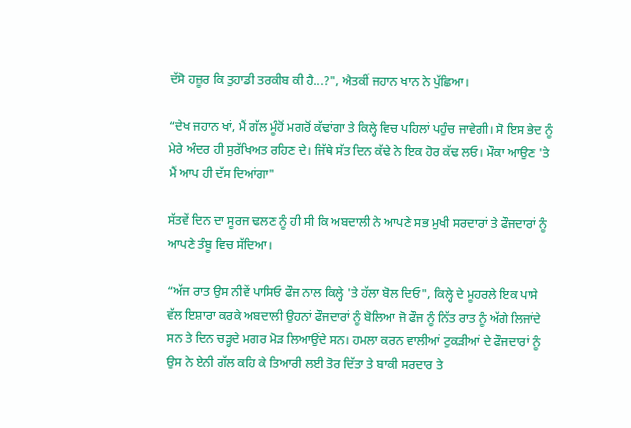ਦੱਸੋ ਹਜ਼ੂਰ ਕਿ ਤੁਹਾਡੀ ਤਰਕੀਬ ਕੀ ਹੈ...?", ਐਤਕੀਂ ਜਹਾਨ ਖਾਨ ਨੇ ਪੁੱਛਿਆ।

“ਦੇਖ ਜਹਾਨ ਖਾਂ, ਮੈਂ ਗੱਲ ਮੂੰਹੋਂ ਮਗਰੋਂ ਕੱਢਾਂਗਾ ਤੇ ਕਿਲ੍ਹੇ ਵਿਚ ਪਹਿਲਾਂ ਪਹੁੰਚ ਜਾਵੇਗੀ। ਸੋ ਇਸ ਭੇਦ ਨੂੰ ਮੇਰੇ ਅੰਦਰ ਹੀ ਸੁਰੱਖਿਅਤ ਰਹਿਣ ਦੇ। ਜਿੱਥੇ ਸੱਤ ਦਿਨ ਕੱਢੇ ਨੇ ਇਕ ਹੋਰ ਕੱਢ ਲਓ। ਮੌਕਾ ਆਉਣ 'ਤੇ ਮੈਂ ਆਪ ਹੀ ਦੱਸ ਦਿਆਂਗਾ"

ਸੱਤਵੇਂ ਦਿਨ ਦਾ ਸੂਰਜ ਢਲਣ ਨੂੰ ਹੀ ਸੀ ਕਿ ਅਬਦਾਲੀ ਨੇ ਆਪਣੇ ਸਭ ਮੁਖੀ ਸਰਦਾਰਾਂ ਤੇ ਫੌਜਦਾਰਾਂ ਨੂੰ ਆਪਣੇ ਤੰਬੂ ਵਿਚ ਸੱਦਿਆ।

“ਅੱਜ ਰਾਤ ਉਸ ਨੀਵੇਂ ਪਾਸਿਓ ਫੌਜ ਨਾਲ ਕਿਲ੍ਹੇ 'ਤੇ ਹੱਲਾ ਬੋਲ ਦਿਓ", ਕਿਲ੍ਹੇ ਦੇ ਮੂਹਰਲੇ ਇਕ ਪਾਸੇ ਵੱਲ ਇਸ਼ਾਰਾ ਕਰਕੇ ਅਬਦਾਲੀ ਉਹਨਾਂ ਫੌਜਦਾਰਾਂ ਨੂੰ ਬੋਲਿਆ ਜੋ ਫੌਜ ਨੂੰ ਨਿੱਤ ਰਾਤ ਨੂੰ ਅੱਗੇ ਲਿਜਾਂਦੇ ਸਨ ਤੇ ਦਿਨ ਚੜ੍ਹਦੇ ਮਗਰ ਮੋੜ ਲਿਆਉਂਦੇ ਸਨ। ਹਮਲਾ ਕਰਨ ਵਾਲੀਆਂ ਟੁਕੜੀਆਂ ਦੇ ਫੌਜਦਾਰਾਂ ਨੂੰ ਉਸ ਨੇ ਏਨੀ ਗੱਲ ਕਹਿ ਕੇ ਤਿਆਰੀ ਲਈ ਤੋਰ ਦਿੱਤਾ ਤੇ ਬਾਕੀ ਸਰਦਾਰ ਤੇ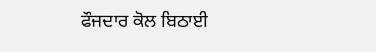ਫੌਜਦਾਰ ਕੋਲ ਬਿਠਾਈ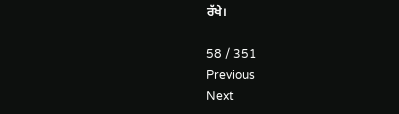ਰੱਖੇ।

58 / 351
Previous
Next